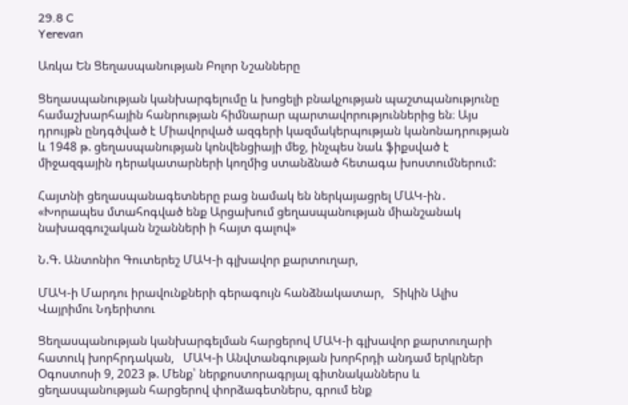29.8 C
Yerevan

Առկա Են Ցեղասպանության Բոլոր Նշանները

Ցեղասպանության կանխարգելումը և խոցելի բնակչության պաշտպանությունը համաշխարհային հանրության հիմնարար պարտավորություններից են։ Այս դրույթն ընդգծված է Միավորված ազգերի կազմակերպության կանոնադրության և 1948 թ. ցեղասպանության կոնվենցիայի մեջ, ինչպես նաև ֆիքսված է միջազգային դերակատարների կողմից ստանձնած հետագա խոստումներում:

Հայտնի ցեղասպանագետները բաց նամակ են ներկայացրել ՄԱԿ-ին․ «Խորապես մտահոգված ենք Արցախում ցեղասպանության միանշանակ նախազգուշական նշանների ի հայտ գալով»

Ն.Գ. Անտոնիո Գուտերեշ ՄԱԿ‑ի գլխավոր քարտուղար,

ՄԱԿ‑ի Մարդու իրավունքների գերագույն հանձնակատար,   Տիկին Ալիս Վայրիմու Նդերիտու

Ցեղասպանության կանխարգելման հարցերով ՄԱԿ‑ի գլխավոր քարտուղարի հատուկ խորհրդական,   ՄԱԿ‑ի Անվտանգության խորհրդի անդամ երկրներ Օգոստոսի 9, 2023 թ. Մենք՝ ներքոստորագրյալ գիտնականներս և ցեղասպանության հարցերով փորձագետներս, գրում ենք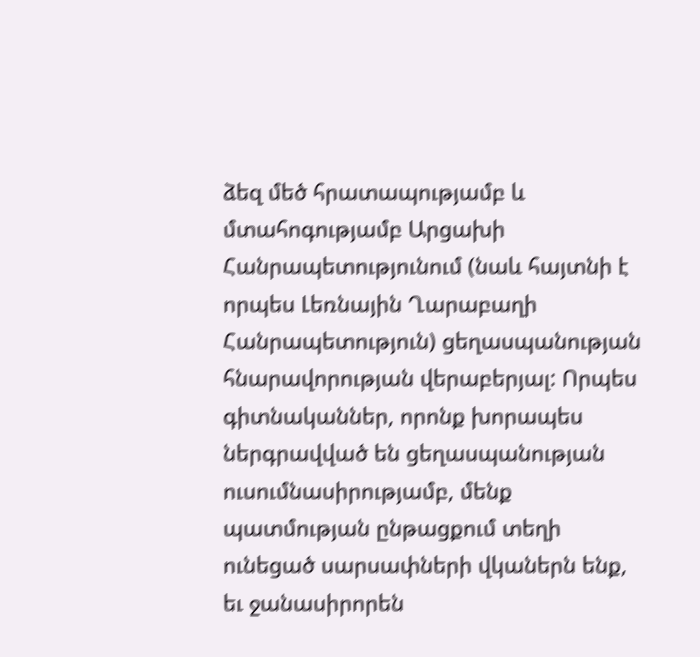ձեզ մեծ հրատապությամբ և մտահոգությամբ Արցախի Հանրապետությունում (նաև հայտնի է որպես Լեռնային Ղարաբաղի Հանրապետություն) ցեղասպանության հնարավորության վերաբերյալ: Որպես գիտնականներ, որոնք խորապես ներգրավված են ցեղասպանության ուսումնասիրությամբ, մենք պատմության ընթացքում տեղի ունեցած սարսափների վկաներն ենք, եւ ջանասիրորեն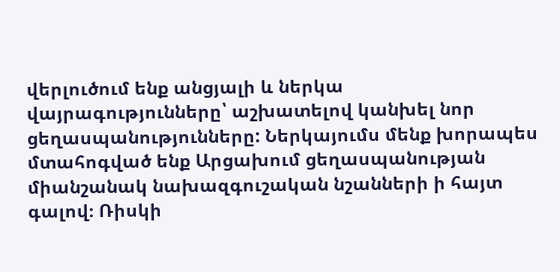վերլուծում ենք անցյալի և ներկա վայրագությունները՝ աշխատելով կանխել նոր ցեղասպանությունները: Ներկայումս մենք խորապես մտահոգված ենք Արցախում ցեղասպանության միանշանակ նախազգուշական նշանների ի հայտ գալով։ Ռիսկի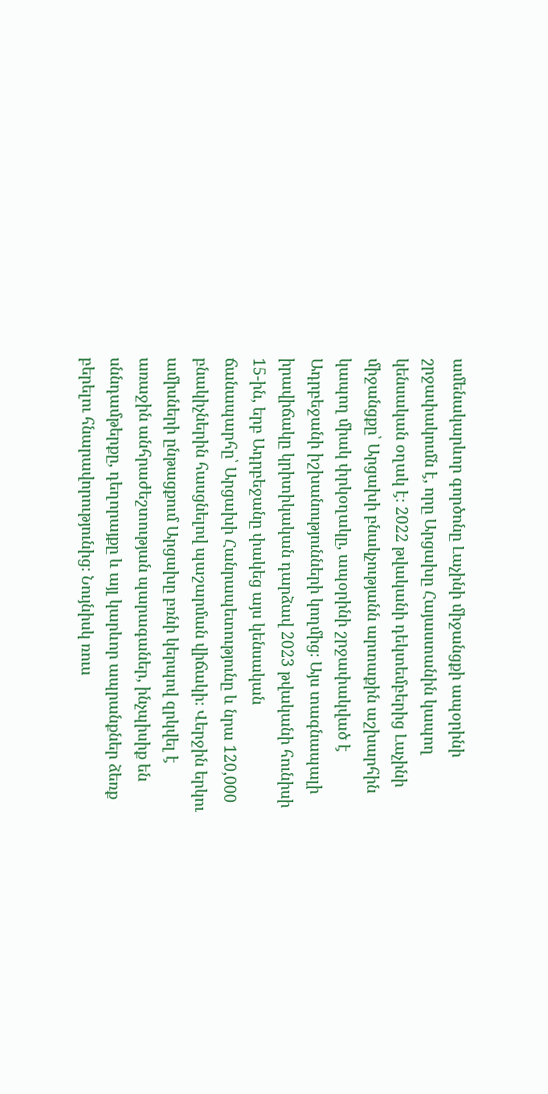ամենակարևոր գործոնը Լաչինի միջանցքի ապօրինի շրջափակումն է, որը Արցախը Հայաստանին կապող կենսական օղակ է։ 2022 թվականի դեկտեմբերից Լաչինի միջանցքը՝ Արցախի բնակչությանն արտաքին աշխարհին կապող միակ փրկօղակը, ապօրինի շրջափակված է Ադրբեջանի իշխանությունների կողմից։ Այս տագնապալի իրավիճակը կրիտիկական դարձավ 2023 թվականի հունիսի 15-ին, երբ Ադրբեջանը փակեց այս կենսական ճանապարհը՝ Արցախի Հանրապետությունը և նրա 120,000 բնակիչներին հասցնելով պաշարման վիճակի։ Վերջին երկու ամիսների ընթացքում Արցախը բռնի կերպով զրկվել է առաջին անհրաժեշտության պարագաներ, ինչպիսիք են սննդամթերքը, դեղորայքը և այլ կարևոր ապրանքներ ձեռք բերելու հնարավորությունից։ Նույնիսկ ռուս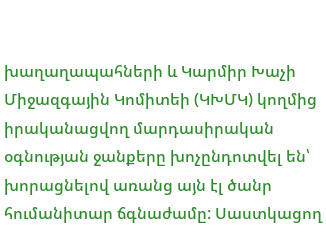խաղաղապահների և Կարմիր Խաչի Միջազգային Կոմիտեի (ԿԽՄԿ) կողմից իրականացվող մարդասիրական օգնության ջանքերը խոչընդոտվել են՝ խորացնելով առանց այն էլ ծանր հումանիտար ճգնաժամը: Սաստկացող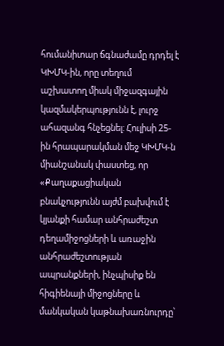հումանիտար ճգնաժամը դրդել է ԿԽՄԿ-ին, որը տեղում աշխատող միակ միջազգային կազմակերպությունն է, լուրջ ահազանգ հնչեցնել: Հուլիսի 25-ին հրապարակման մեջ ԿԽՄԿ‑ն միանշանակ փաստեց, որ «Քաղաքացիական բնակչությունն այժմ բախվում է կյանքի համար անհրաժեշտ դեղամիջոցների և առաջին անհրաժեշտության ապրանքների, ինչպիսիք են հիգիենայի միջոցները և մանկական կաթնախառնուրդը՝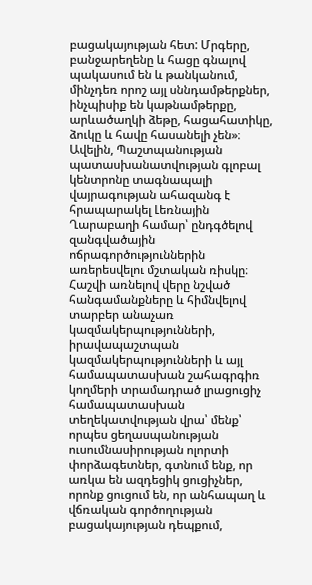բացակայության հետ: Մրգերը, բանջարեղենը և հացը գնալով պակասում են և թանկանում, մինչդեռ որոշ այլ սննդամթերքներ, ինչպիսիք են կաթնամթերքը, արևածաղկի ձեթը, հացահատիկը, ձուկը և հավը հասանելի չեն»։ Ավելին, Պաշտպանության պատասխանատվության գլոբալ կենտրոնը տագնապալի վայրագության ահազանգ է հրապարակել Լեռնային Ղարաբաղի համար՝ ընդգծելով զանգվածային ոճրագործություններին առերեսվելու մշտական ռիսկը։ Հաշվի առնելով վերը նշված հանգամանքները և հիմնվելով տարբեր անաչառ կազմակերպությունների, իրավապաշտպան կազմակերպությունների և այլ համապատասխան շահագրգիռ կողմերի տրամադրած լրացուցիչ համապատասխան տեղեկատվության վրա՝ մենք՝ որպես ցեղասպանության ուսումնասիրության ոլորտի փորձագետներ, գտնում ենք, որ առկա են ազդեցիկ ցուցիչներ, որոնք ցուցում են, որ անհապաղ և վճռական գործողության բացակայության դեպքում,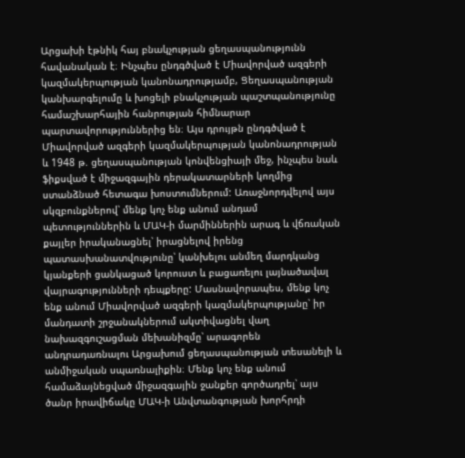Արցախի էթնիկ հայ բնակչության ցեղասպանությունն հավանական է։ Ինչպես ընդգծված է Միավորված ազգերի կազմակերպության կանոնադրությամբ, Ցեղասպանության կանխարգելումը և խոցելի բնակչության պաշտպանությունը համաշխարհային հանրության հիմնարար պարտավորություններից են։ Այս դրույթն ընդգծված է Միավորված ազգերի կազմակերպության կանոնադրության և 1948 թ. ցեղասպանության կոնվենցիայի մեջ, ինչպես նաև ֆիքսված է միջազգային դերակատարների կողմից ստանձնած հետագա խոստումներում: Առաջնորդվելով այս սկզբունքներով՝ մենք կոչ ենք անում անդամ պետություններին և ՄԱԿ‑ի մարմիններին արագ և վճռական քայլեր իրականացնել՝ իրացնելով իրենց պատասխանատվությունը՝ կանխելու անմեղ մարդկանց կյանքերի ցանկացած կորուստ և բացառելու լայնածավալ վայրագությունների դեպքերը: Մասնավորապես, մենք կոչ ենք անում Միավորված ազգերի կազմակերպությանը՝ իր մանդատի շրջանակներում ակտիվացնել վաղ նախազգուշացման մեխանիզմը՝ արագորեն անդրադառնալու Արցախում ցեղասպանության տեսանելի և անմիջական սպառնալիքին։ Մենք կոչ ենք անում համաձայնեցված միջազգային ջանքեր գործադրել՝ այս ծանր իրավիճակը ՄԱԿ‑ի Անվտանգության խորհրդի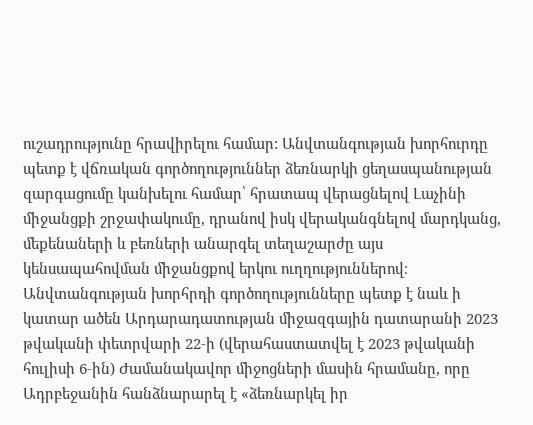ուշադրությունը հրավիրելու համար: Անվտանգության խորհուրդը պետք է վճռական գործողություններ ձեռնարկի ցեղասպանության զարգացումը կանխելու համար՝ հրատապ վերացնելով Լաչինի միջանցքի շրջափակումը, դրանով իսկ վերականգնելով մարդկանց, մեքենաների և բեռների անարգել տեղաշարժը այս կենսապահովման միջանցքով երկու ուղղություններով։ Անվտանգության խորհրդի գործողությունները պետք է նաև ի կատար ածեն Արդարադատության միջազգային դատարանի 2023 թվականի փետրվարի 22‑ի (վերահաստատվել է 2023 թվականի հուլիսի 6‑ին) Ժամանակավոր միջոցների մասին հրամանը, որը Ադրբեջանին հանձնարարել է «ձեռնարկել իր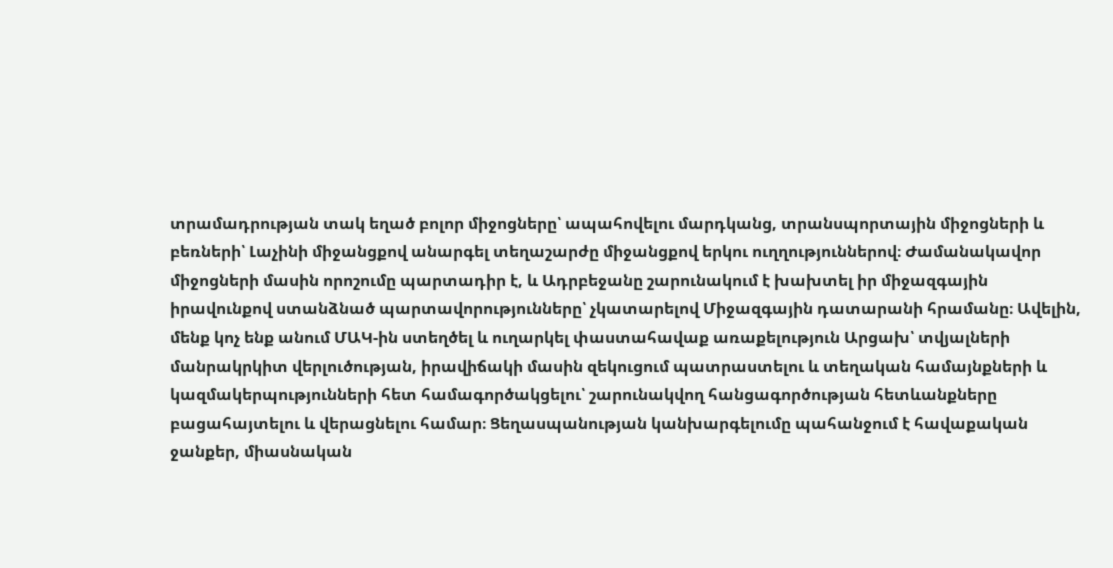տրամադրության տակ եղած բոլոր միջոցները՝ ապահովելու մարդկանց, տրանսպորտային միջոցների և բեռների՝ Լաչինի միջանցքով անարգել տեղաշարժը միջանցքով երկու ուղղություններով։ Ժամանակավոր միջոցների մասին որոշումը պարտադիր է, և Ադրբեջանը շարունակում է խախտել իր միջազգային իրավունքով ստանձնած պարտավորությունները՝ չկատարելով Միջազգային դատարանի հրամանը։ Ավելին, մենք կոչ ենք անում ՄԱԿ-ին ստեղծել և ուղարկել փաստահավաք առաքելություն Արցախ՝ տվյալների մանրակրկիտ վերլուծության, իրավիճակի մասին զեկուցում պատրաստելու և տեղական համայնքների և կազմակերպությունների հետ համագործակցելու՝ շարունակվող հանցագործության հետևանքները բացահայտելու և վերացնելու համար։ Ցեղասպանության կանխարգելումը պահանջում է հավաքական ջանքեր, միասնական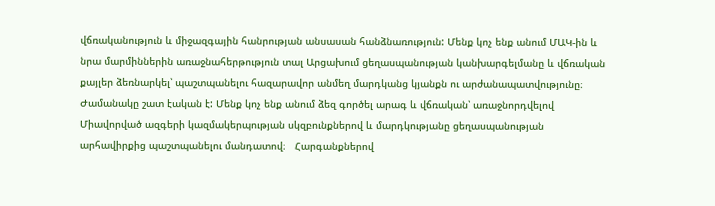վճռականություն և միջազգային հանրության անսասան հանձնառություն: Մենք կոչ ենք անում ՄԱԿ-ին և նրա մարմիններին առաջնահերթություն տալ Արցախում ցեղասպանության կանխարգելմանը և վճռական քայլեր ձեռնարկել՝ պաշտպանելու հազարավոր անմեղ մարդկանց կյանքն ու արժանապատվությունը։ Ժամանակը շատ էական է: Մենք կոչ ենք անում ձեզ գործել արագ և վճռական՝ առաջնորդվելով Միավորված ազգերի կազմակերպության սկզբունքներով և մարդկությանը ցեղասպանության արհավիրքից պաշտպանելու մանդատով։   Հարգանքներով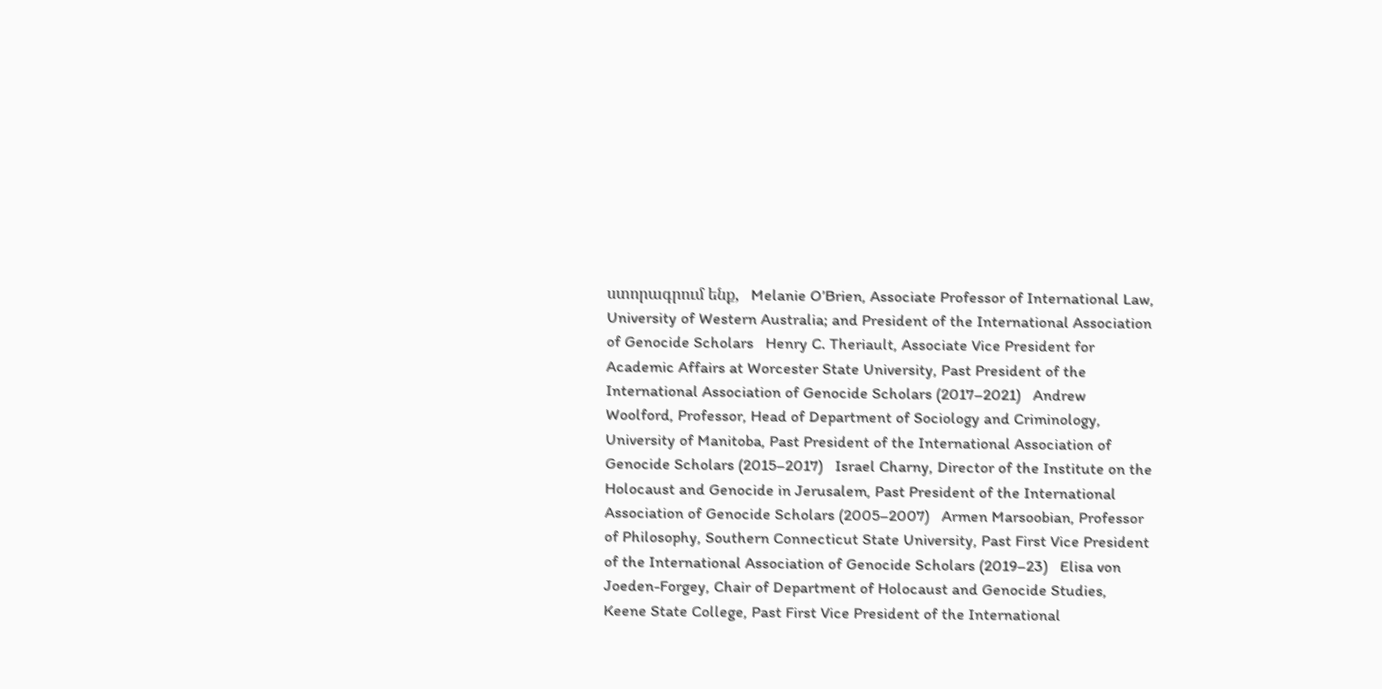ստորագրում ենք,   Melanie O’Brien, Associate Professor of International Law, University of Western Australia; and President of the International Association of Genocide Scholars   Henry C. Theriault, Associate Vice President for Academic Affairs at Worcester State University, Past President of the International Association of Genocide Scholars (2017–2021)   Andrew Woolford, Professor, Head of Department of Sociology and Criminology, University of Manitoba, Past President of the International Association of Genocide Scholars (2015–2017)   Israel Charny, Director of the Institute on the Holocaust and Genocide in Jerusalem, Past President of the International Association of Genocide Scholars (2005–2007)   Armen Marsoobian, Professor of Philosophy, Southern Connecticut State University, Past First Vice President of the International Association of Genocide Scholars (2019–23)   Elisa von Joeden-Forgey, Chair of Department of Holocaust and Genocide Studies, Keene State College, Past First Vice President of the International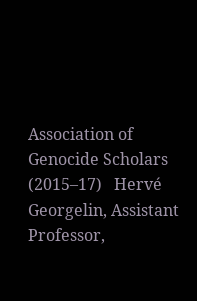Association of Genocide Scholars (2015–17)   Hervé Georgelin, Assistant Professor,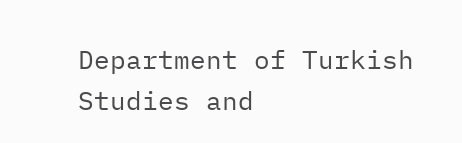Department of Turkish Studies and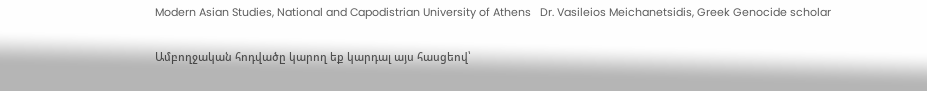Modern Asian Studies, National and Capodistrian University of Athens   Dr. Vasileios Meichanetsidis, Greek Genocide scholar

Ամբողջական հոդվածը կարող եք կարդալ այս հասցեով՝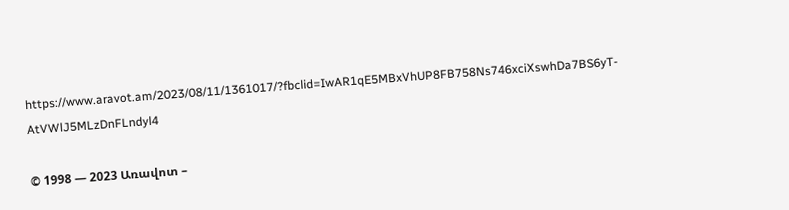https://www.aravot.am/2023/08/11/1361017/?fbclid=IwAR1qE5MBxVhUP8FB758Ns746xciXswhDa7BS6yT-AtVWlJ5MLzDnFLndyl4

© 1998 — 2023 Առավոտ –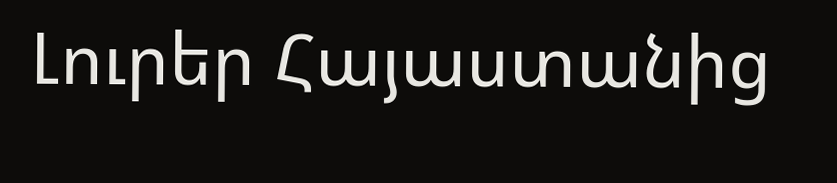Լուրեր Հայաստանից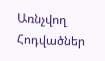Առնչվող Հոդվածներ